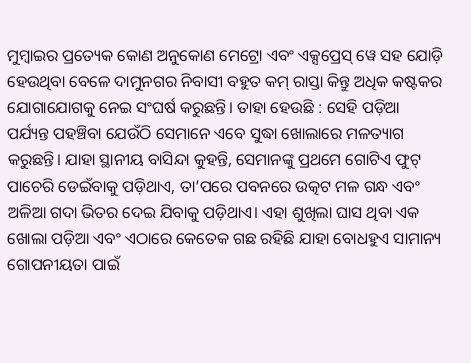ମୁମ୍ବାଇର ପ୍ରତ୍ୟେକ କୋଣ ଅନୁକୋଣ ମେଟ୍ରୋ ଏବଂ ଏକ୍ସପ୍ରେସ୍ ୱେ ସହ ଯୋଡ଼ି ହେଉଥିବା ବେଳେ ଦାମୁନଗର ନିବାସୀ ବହୁତ କମ୍ ରାସ୍ତା କିନ୍ତୁ ଅଧିକ କଷ୍ଟକର ଯୋଗାଯୋଗକୁ ନେଇ ସଂଘର୍ଷ କରୁଛନ୍ତି। ତାହା ହେଉଛି : ସେହି ପଡ଼ିଆ ପର୍ଯ୍ୟନ୍ତ ପହଞ୍ଚିବା ଯେଉଁଠି ସେମାନେ ଏବେ ସୁଦ୍ଧା ଖୋଲାରେ ମଳତ୍ୟାଗ କରୁଛନ୍ତି। ଯାହା ସ୍ଥାନୀୟ ବାସିନ୍ଦା କୁହନ୍ତି, ସେମାନଙ୍କୁ ପ୍ରଥମେ ଗୋଟିଏ ଫୁଟ୍ ପାଚେରି ଡେଇଁବାକୁ ପଡ଼ିଥାଏ, ତା’ପରେ ପବନରେ ଉତ୍କଟ ମଳ ଗନ୍ଧ ଏବଂ ଅଳିଆ ଗଦା ଭିତର ଦେଇ ଯିବାକୁ ପଡ଼ିଥାଏ। ଏହା ଶୁଖିଲା ଘାସ ଥିବା ଏକ ଖୋଲା ପଡ଼ିଆ ଏବଂ ଏଠାରେ କେତେକ ଗଛ ରହିଛି ଯାହା ବୋଧହୁଏ ସାମାନ୍ୟ ଗୋପନୀୟତା ପାଇଁ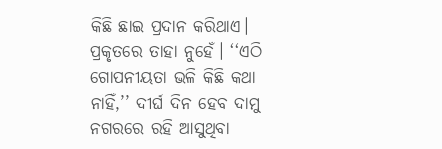କିଛି ଛାଇ ପ୍ରଦାନ କରିଥାଏ।
ପ୍ରକୃତରେ ତାହା ନୁହେଁ। ‘‘ଏଠି ଗୋପନୀୟତା ଭଳି କିଛି କଥା ନାହିଁ,’’ ଦୀର୍ଘ ଦିନ ହେବ ଦାମୁ ନଗରରେ ରହି ଆସୁଥିବା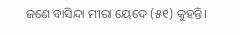ଜଣେ ବାସିନ୍ଦା ମୀରା ୟେଦେ (୫୧) କୁହନ୍ତି।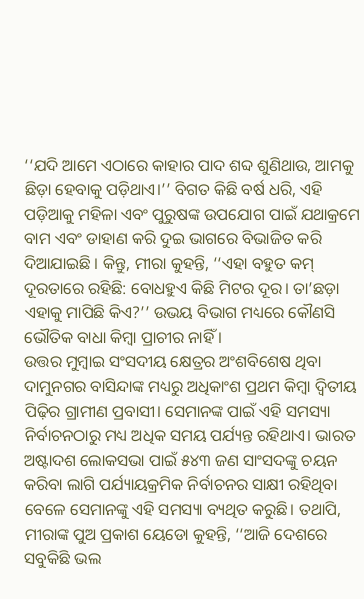‘‘ଯଦି ଆମେ ଏଠାରେ କାହାର ପାଦ ଶବ୍ଦ ଶୁଣିଥାଉ, ଆମକୁ ଛିଡ଼ା ହେବାକୁ ପଡ଼ିଥାଏ।’’ ବିଗତ କିଛି ବର୍ଷ ଧରି, ଏହି ପଡ଼ିଆକୁ ମହିଳା ଏବଂ ପୁରୁଷଙ୍କ ଉପଯୋଗ ପାଇଁ ଯଥାକ୍ରମେ ବାମ ଏବଂ ଡାହାଣ କରି ଦୁଇ ଭାଗରେ ବିଭାଜିତ କରି ଦିଆଯାଇଛି । କିନ୍ତୁ, ମୀରା କୁହନ୍ତି, ‘‘ଏହା ବହୁତ କମ୍ ଦୂରତାରେ ରହିଛି: ବୋଧହୁଏ କିଛି ମିଟର ଦୂର। ତା’ଛଡ଼ା ଏହାକୁ ମାପିଛି କିଏ?’’ ଉଭୟ ବିଭାଗ ମଧ୍ୟରେ କୌଣସି ଭୌତିକ ବାଧା କିମ୍ବା ପ୍ରାଚୀର ନାହିଁ ।
ଉତ୍ତର ମୁମ୍ବାଇ ସଂସଦୀୟ କ୍ଷେତ୍ରର ଅଂଶବିଶେଷ ଥିବା ଦାମୁନଗର ବାସିନ୍ଦାଙ୍କ ମଧ୍ୟରୁ ଅଧିକାଂଶ ପ୍ରଥମ କିମ୍ବା ଦ୍ୱିତୀୟ ପିଢ଼ିର ଗ୍ରାମୀଣ ପ୍ରବାସୀ। ସେମାନଙ୍କ ପାଇଁ ଏହି ସମସ୍ୟା ନିର୍ବାଚନଠାରୁ ମଧ୍ୟ ଅଧିକ ସମୟ ପର୍ଯ୍ୟନ୍ତ ରହିଥାଏ। ଭାରତ ଅଷ୍ଟାଦଶ ଲୋକସଭା ପାଇଁ ୫୪୩ ଜଣ ସାଂସଦଙ୍କୁ ଚୟନ କରିବା ଲାଗି ପର୍ଯ୍ୟାୟକ୍ରମିକ ନିର୍ବାଚନର ସାକ୍ଷୀ ରହିଥିବା ବେଳେ ସେମାନଙ୍କୁ ଏହି ସମସ୍ୟା ବ୍ୟଥିତ କରୁଛି। ତଥାପି, ମୀରାଙ୍କ ପୁଅ ପ୍ରକାଶ ୟେଡୋ କୁହନ୍ତି, ‘‘ଆଜି ଦେଶରେ ସବୁକିଛି ଭଲ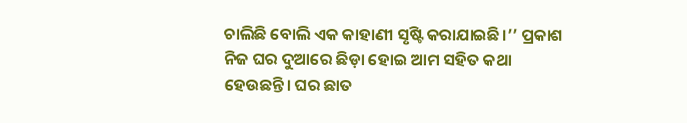ଚାଲିଛି ବୋଲି ଏକ କାହାଣୀ ସୃଷ୍ଟି କରାଯାଇଛି।’’ ପ୍ରକାଶ ନିଜ ଘର ଦୁଆରେ ଛିଡ଼ା ହୋଇ ଆମ ସହିତ କଥା ହେଉଛନ୍ତି। ଘର ଛାତ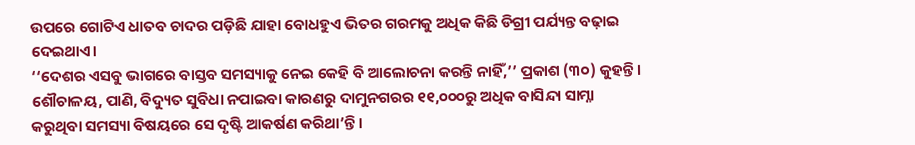ଉପରେ ଗୋଟିଏ ଧାତବ ଚାଦର ପଡ଼ିଛି ଯାହା ବୋଧହୁଏ ଭିତର ଗରମକୁ ଅଧିକ କିଛି ଡିଗ୍ରୀ ପର୍ଯ୍ୟନ୍ତ ବଢ଼ାଇ ଦେଇଥାଏ।
‘‘ଦେଶର ଏସବୁ ଭାଗରେ ବାସ୍ତବ ସମସ୍ୟାକୁ ନେଇ କେହି ବି ଆଲୋଚନା କରନ୍ତି ନାହିଁ,’’ ପ୍ରକାଶ (୩୦) କୁହନ୍ତି। ଶୌଚାଳୟ, ପାଣି, ବିଦ୍ୟୁତ ସୁବିଧା ନପାଇବା କାରଣରୁ ଦାମୁନଗରର ୧୧,୦୦୦ରୁ ଅଧିକ ବାସିନ୍ଦା ସାମ୍ନା କରୁଥିବା ସମସ୍ୟା ବିଷୟରେ ସେ ଦୃଷ୍ଟି ଆକର୍ଷଣ କରିଥା’ନ୍ତି।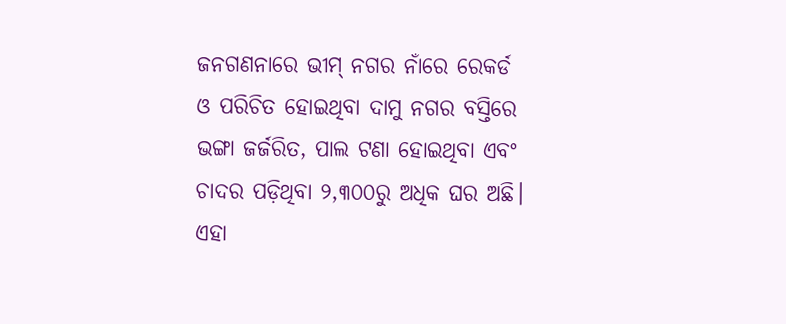ଜନଗଣନାରେ ଭୀମ୍ ନଗର ନାଁରେ ରେକର୍ଡ ଓ ପରିଚିତ ହୋଇଥିବା ଦାମୁ ନଗର ବସ୍ତିରେ ଭଙ୍ଗା ଜର୍ଜରିତ, ପାଲ ଟଣା ହୋଇଥିବା ଏବଂ ଚାଦର ପଡ଼ିଥିବା ୨,୩୦୦ରୁ ଅଧିକ ଘର ଅଛି। ଏହା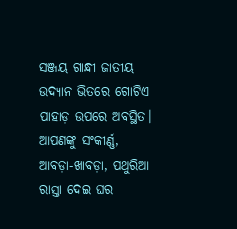ସଞ୍ଜୟ ଗାନ୍ଧୀ ଜାତୀୟ ଉଦ୍ୟାନ ଭିତରେ ଗୋଟିଏ ପାହାଡ଼ ଉପରେ ଅବସ୍ଥିତ। ଆପଣଙ୍କୁ ସଂକୀର୍ଣ୍ଣ, ଆବଡ଼ା-ଖାବଡ଼ା, ପଥୁରିଆ ରାସ୍ତା ଦେଇ ଘର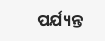ପର୍ଯ୍ୟନ୍ତ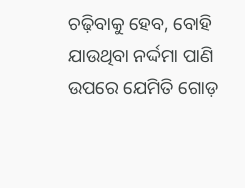ଚଢ଼ିବାକୁ ହେବ, ବୋହି ଯାଉଥିବା ନର୍ଦ୍ଦମା ପାଣି ଉପରେ ଯେମିତି ଗୋଡ଼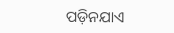ପଡ଼ିନଯାଏ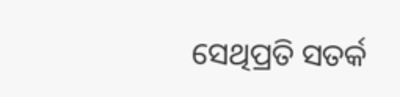ସେଥିପ୍ରତି ସତର୍କ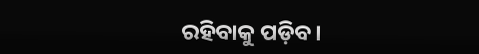ରହିବାକୁ ପଡ଼ିବ।